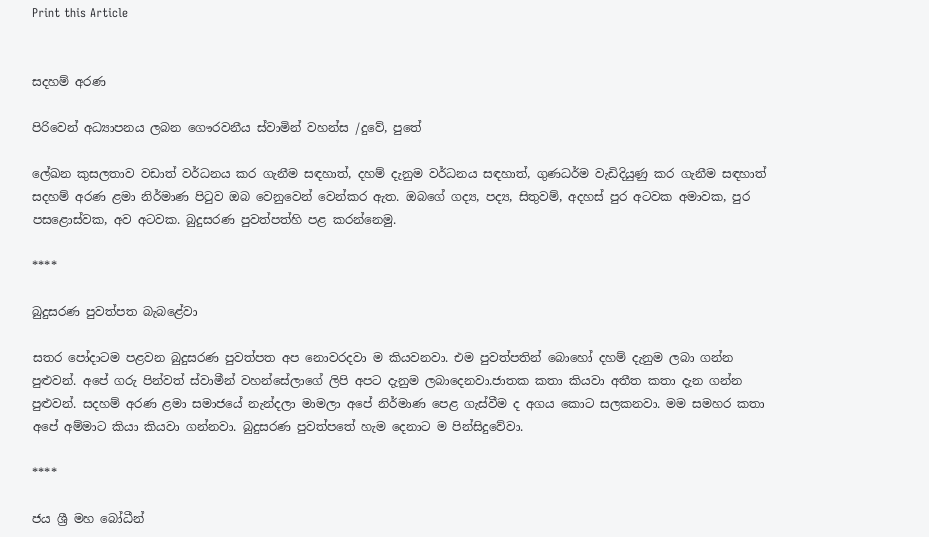Print this Article


සදහම් අරණ

පිරිවෙන් අධ්‍යාපනය ලබන ගෞරවනීය ස්වාමින් වහන්ස /දුවේ, පුතේ

ලේඛන කුසලතාව වඩාත් වර්ධනය කර ගැනීම සඳහාත්, දහම් දැනුම වර්ධනය සඳහාත්, ගුණධර්ම වැඩිදියුණු කර ගැනීම සඳහාත් සදහම් අරණ ළමා නිර්මාණ පිටුව ඔබ වෙනුවෙන් වෙන්කර ඇත. ඔබගේ ගද්‍ය, පද්‍ය, සිතුවම්, අදහස් පුර අටවක අමාවක, පුර පසළොස්වක, අව අටවක. බුදුසරණ පුවත්පත්හි පළ කරන්නෙමු.

****

බුදුසරණ පුවත්පත බැබළේවා

සතර පෝදාටම පළවන බුදුසරණ පුවත්පත අප නොවරදවා ම කියවනවා. එම පුවත්පතින් බොහෝ දහම් දැනුම ලබා ගන්න පුළුවන්. අපේ ගරු පින්වත් ස්වාමීන් වහන්සේලාගේ ලිපි අපට දැනුම ලබාදෙනවා.ජාතක කතා කියවා අතීත කතා දැන ගන්න පුළුවන්. සදහම් අරණ ළමා සමාජයේ නැන්දලා මාමලා අපේ නිර්මාණ පෙළ ගැස්වීම ද අගය කොට සලකනවා. මම සමහර කතා අපේ අම්මාට කියා කියවා ගන්නවා. බුදුසරණ පුවත්පතේ හැම දෙනාට ම පින්සිදුවේවා.

****

ජය ශ්‍රී මහ බෝධීන්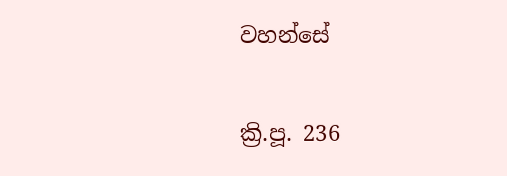වහන්සේ

ක්‍රි.පූ. 236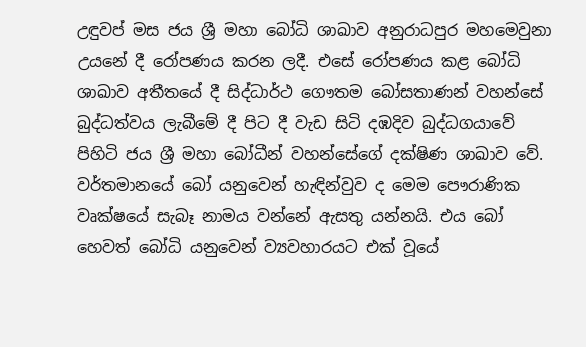උඳුවප් මස ජය ශ්‍රී මහා බෝධි ශාඛාව අනුරාධපුර මහමෙවුනා උයනේ දී රෝපණය කරන ලදී. එසේ රෝපණය කළ බෝධි ශාඛාව අතීතයේ දී සිද්ධාර්ථ ගෞතම බෝසතාණන් වහන්සේ බුද්ධත්වය ලැබීමේ දී පිට දී වැඩ සිටි දඹදිව බුද්ධගයාවේ පිහිටි ජය ශ්‍රී මහා බෝධීන් වහන්සේගේ දක්ෂිණ ශාඛාව වේ. වර්තමානයේ බෝ යනුවෙන් හැඳින්වුව ද මෙම පෞරාණික වෘක්ෂයේ සැබෑ නාමය වන්නේ ඇසතු යන්නයි. එය බෝ හෙවත් බෝධි යනුවෙන් ව්‍යවහාරයට එක් වූයේ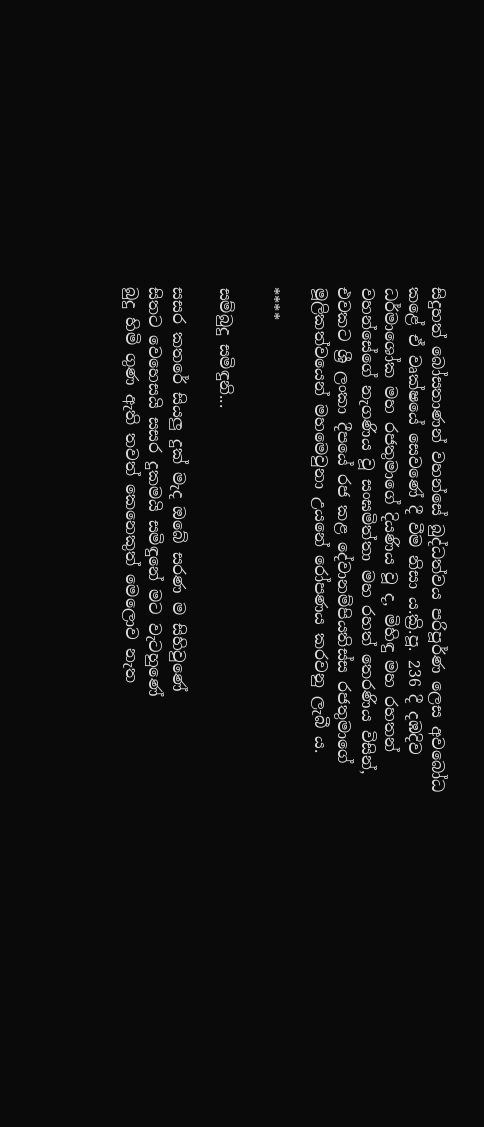සිදුහත් බෝසතාණන් වහන්සේ බුද්ධත්වය පරිපූර්ණ ලෙස අවබෝධ කළේ ඒ වෘක්ෂයේ සෙවණේ දී වීම නිසා ය.ක්‍රි.පූ. 236 දී දඹදිව ධර්මාශෝක මහ රජතුමාගේ දියණිය වූ ද, මිහිඳු මහ රහතන් වහන්සේගේ නැගණිය වූ සංඝමිත්තා මහ රහත් තෙරණිය විසින්, එවකට ශ්‍රී ලංකා දීපයේ රජ කළ දේවානම්පියතිස්ස රජතුමාගේ මූලිකත්වයෙන් මහමෙවුනා උයනේ රෝපණය කරවනු ලැබී ය.

****

සම්බුදු සමිඳුනි...

සසර කතරේ සියලු දුක් මැද ඔබේ සරණ ම සිහිවුණේ
සිතට වෙහෙසයි සසර දුකමයි සමිඳුනේ මට වැටහුණේ
බුදු හිමි ගුණ ඇති තවත් කෙනෙකුත් මෙලොව නැත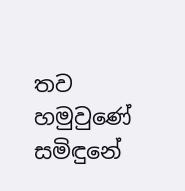තව හමුවුණේ
සමිඳුනේ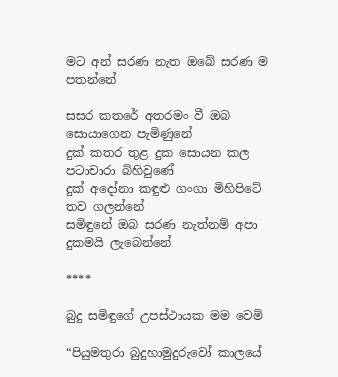මට අන් සරණ නැත ඔබේ සරණ ම පතන්නේ

සසර කතරේ අතරමං වී ඔබ සොයාගෙන පැමිණුනේ
දුක් කතර තුළ දුක සොයන කල පටාචාරා බිහිවුණේ
දුක් අදෝනා කඳුළු ගංගා මිහිපිටේ තව ගලන්නේ
සමිඳුනේ ඔබ සරණ නැත්නම් අපා දුකමයි ලැබෙන්නේ

****

බුදු සමිඳුගේ උපස්ථායක මම වෙමි

“පියුමතුරා බුදුහාමුදුරුවෝ කාලයේ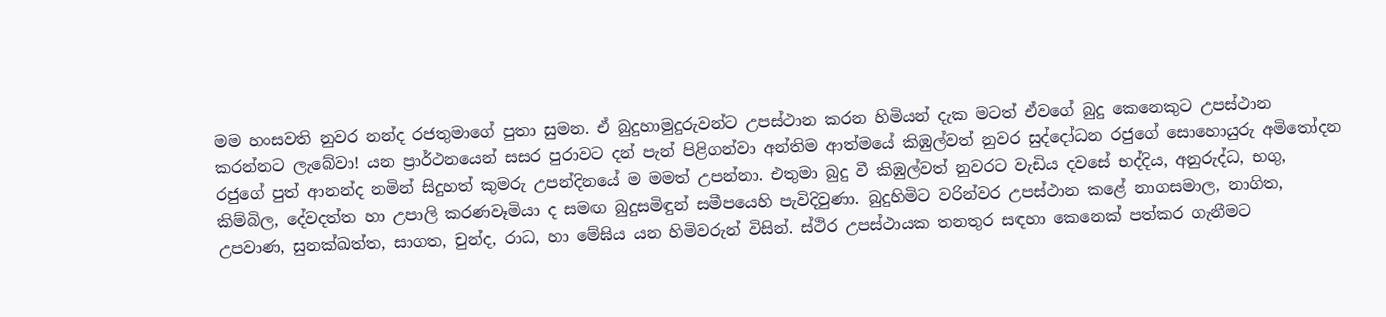මම හංසවති නුවර නන්ද රජතුමාගේ පුතා සුමන. ඒ බුදුහාමුදුරුවන්ට උපස්ථාන කරන හිමියන් දැක මටත් ඒවගේ බුදු කෙනෙකුට උපස්ථාන කරන්නට ලැබේවා! යන ප්‍රාර්ථනයෙන් සසර පුරාවට දන් පැන් පිළිගන්වා අන්තිම ආත්මයේ කිඹුල්වත් නුවර සුද්දෝධන රජුගේ සොහොයුරු අමිතෝදන රජුගේ පුත් ආනන්ද නමින් සිදුහත් කුමරු උපන්දිනයේ ම මමත් උපන්නා. එතුමා බුදු වී කිඹුල්වත් නුවරට වැඩිය දවසේ භද්දිය, අනුරුද්ධ, භගු, කිම්බිල, දේවදත්ත හා උපාලි කරණවෑමියා ද සමඟ බුදුසමිඳුන් සමීපයෙහි පැවිදිවුණා. බුදුහිමිට වරින්වර උපස්ථාන කළේ නාගසමාල, නාගිත, උපවාණ, සුනක්ඛත්ත, සාගත, චුන්ද, රාධ, හා මේඝිය යන හිමිවරුන් විසින්. ස්ථිර උපස්ථායක තනතුර සඳහා කෙනෙක් පත්කර ගැනීමට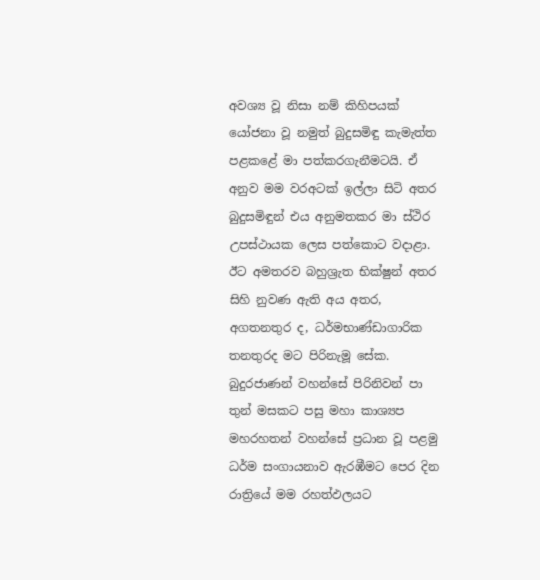අවශ්‍ය වූ නිසා නම් කිහිපයක් යෝජනා වූ නමුත් බුදුසමිඳු කැමැත්ත පළකළේ මා පත්කරගැනීමටයි. ඒ අනුව මම වරඅටක් ඉල්ලා සිටි අතර බුදුසමිඳුන් එය අනුමතකර මා ස්ථිර උපස්ථායක ලෙස පත්කොට වදාළා. ඊට අමතරව බහුශ්‍රැත භික්ෂුන් අතර සිහි නුවණ ඇති අය අතර, අගතනතුර ද, ධර්මභාණ්ඩාගාරික තනතුරද මට පිරිනැමූ සේක. බුදුරජාණන් වහන්සේ පිරිනිවන් පා තුන් මසකට පසු මහා කාශ්‍යප මහරහතන් වහන්සේ ප්‍රධාන වූ පළමු ධර්ම සංගායනාව ඇරඹීමට පෙර දින රාත්‍රියේ මම රහත්ඵලයට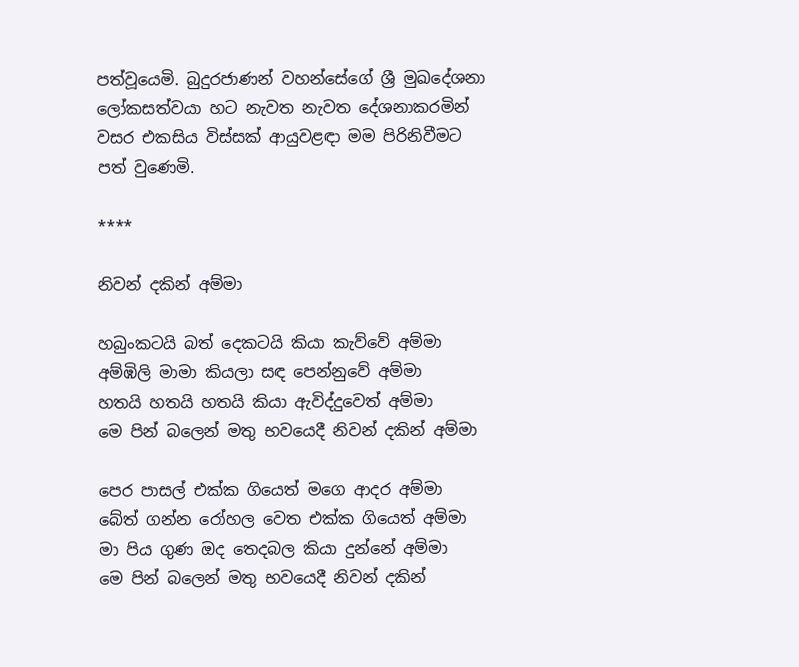පත්වූයෙමි. බුදුරජාණන් වහන්සේගේ ශ්‍රී මුඛදේශනා ලෝකසත්වයා හට නැවත නැවත දේශනාකරමින් වසර එකසිය විස්සක් ආයුවළඳා මම පිරිනිවීමට පත් වුණෙමි.

****

නිවන් දකින් අම්මා

හබුංකටයි බත් දෙකටයි කියා කැව්වේ අම්මා
අම්ඹිලි මාමා කියලා සඳ පෙන්නුවේ අම්මා
හතයි හතයි හතයි කියා ඇවිද්දුවෙත් අම්මා
මෙ පින් බලෙන් මතු භවයෙදී නිවන් දකින් අම්මා

පෙර පාසල් එක්ක ගියෙත් මගෙ ආදර අම්මා
බේත් ගන්න රෝහල වෙත එක්ක ගියෙත් අම්මා
මා පිය ගුණ ඔද තෙදබල කියා දුන්නේ අම්මා
මෙ පින් බලෙන් මතු භවයෙදී නිවන් දකින්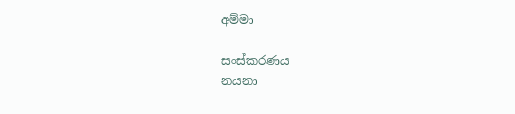අම්මා

සංස්කරණය
නයනා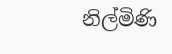නිල්මිණි